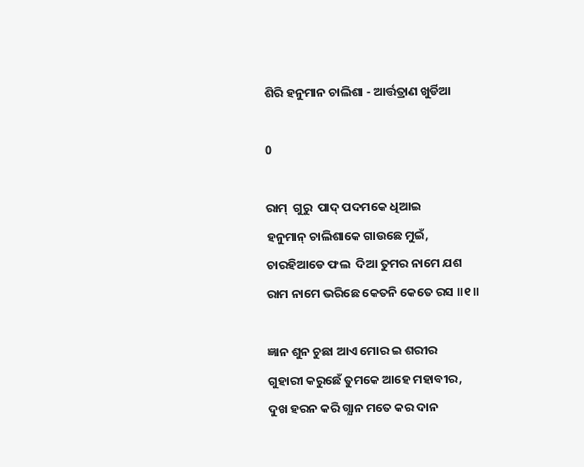ଶିରି ହନୁମାନ ଚାଲିଶା - ଆର୍ତ୍ତତ୍ରାଣ ଖୁର୍ଡିଆ

0

ରାମ୍  ଗୁରୁ  ପାଦ୍ ପଦମକେ ଧିଆଇ
ହନୁମାନ୍ ଚାଲିଶାକେ ଗାଉଛେ ମୁଇଁ,
ଚାରହିଆଡେ ଫଲ  ଦିଆ ତୁମର ନାମେ ଯଶ
ରାମ ନାମେ ଭରିଛେ କେତନି କେତେ ରସ ॥୧॥

ଜ୍ଞାନ ଶୁନ ଚୁଛା ଆଏ ମୋର ଇ ଶରୀର
ଗୁହାରୀ କରୁଛେଁ ତୁମକେ ଆହେ ମହାବୀର,
ଦୁଖ ହରନ କରି ଗ୍ଯାନ ମତେ କର ଦାନ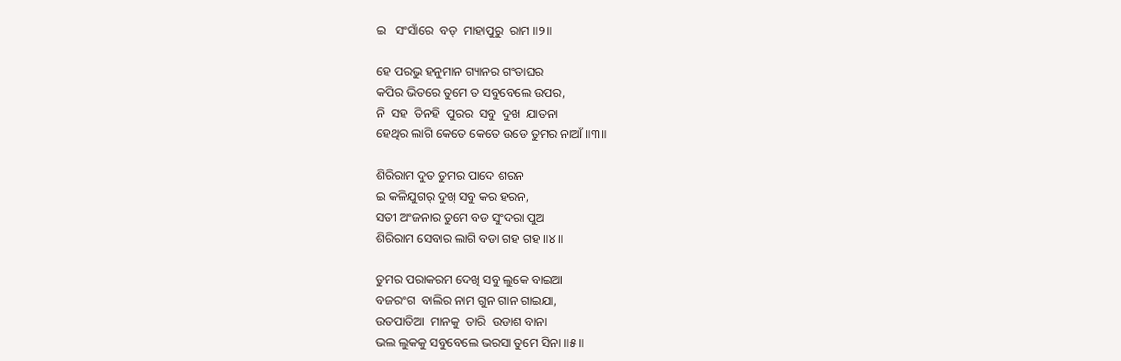ଇ   ସଂସାଁରେ  ବଡ୍  ମାହାପୁରୁ  ରାମ ॥୨॥

ହେ ପରଭୁ ହନୁମାନ ଗ୍ୟାନର ଗଂତାଘର
କପିର ଭିତରେ ତୁମେ ତ ସବୁବେଲେ ଉପର,
ନି  ସହ  ତିନହି  ପୁରର  ସବୁ  ଦୁଖ  ଯାତନା
ହେଥିର ଲାଗି କେତେ କେତେ ଉଡେ ତୁମର ନାଆଁ ॥୩॥

ଶିରିରାମ ଦୁତ ତୁମର ପାଦେ ଶରନ
ଇ କଳିଯୁଗର୍ ଦୁଖ୍ ସବୁ କର ହରନ,
ସତୀ ଅଂଜନାର ତୁମେ ବଡ ସୁଂଦରା ପୁଅ
ଶିରିରାମ ସେବାର ଲାଗି ବଡା ଗହ ଗହ ॥୪॥

ତୁମର ପରାକରମ ଦେଖି ସବୁ ଲୁକେ ବାଇଆ
ବଜରଂଗ  ବାଲିର ନାମ ଗୁନ ଗାନ ଗାଇଯା,
ଉତପାତିଆ  ମାନକୁ  ତାରି  ଉଡାଶ ବାନା
ଭଲ ଲୁକକୁ ସବୁବେଲେ ଭରସା ତୁମେ ସିନା ॥୫॥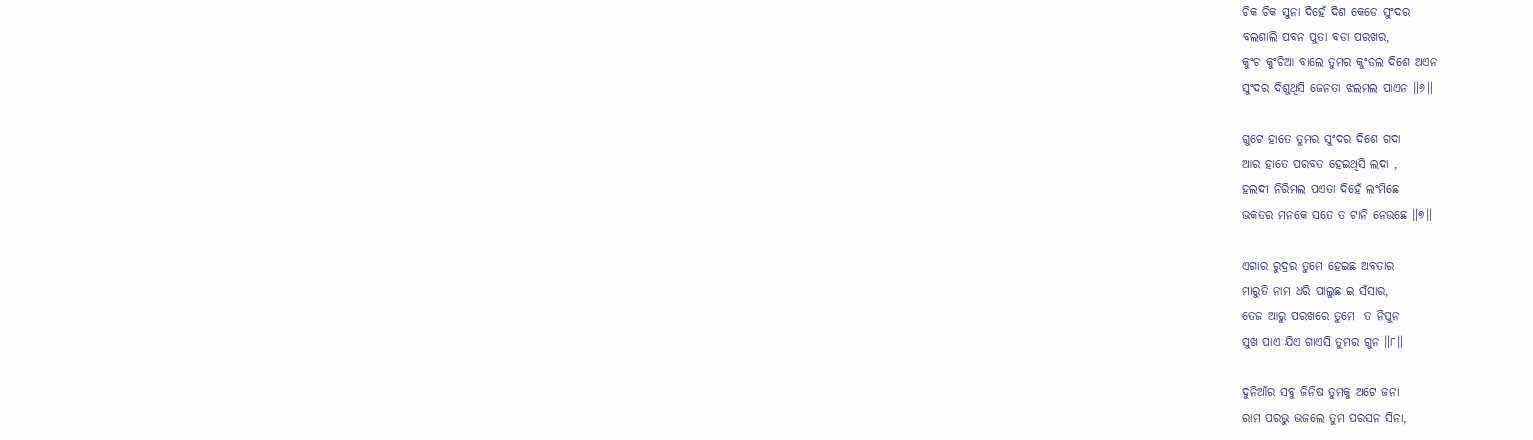ଚିକ ଚିକ ସୁନା ଦିହେଁ ଦିଶ କେଡେ ସୁଂଦର
ବଲଶାଲି ପବନ ପୁତା ବଡା ପରଖର,
କୁଂଚ କୁଂଚିଆ ବାଲେ ତୁମର କୁଂଡଲ ଦିଶେ ଅଏନ
ସୁଂଦର ଦିଶୁଥିସି ଜେନତା ଝଲମଲ ପାଏନ ॥୬॥

ଗୁଟେ ହାତେ ତୁମର ସୁଂଦର ଦିଶେ ଗଦା
ଆର ହାତେ ପରବତ ହେଇଥିସି ଲଦା ,
ହଲଦୀ ନିରିମଲ ପଏତା ଦିହେଁ ଲଂମିଛେ
ଭକତର ମନକେ ସତେ ତ ଟାନି ନେଉଛେ ॥୭॥

ଏଗାର ରୁଦ୍ରର ତୁମେ ହେଇଛ ଅବତାର
ମାରୁତି ନାମ ଧରି ପାଲୁଛ ଇ ସଁସାର,
ତେଜ ଆରୁ ପରଖରେ ତୁମେ  ତ ନିପୁନ
ସୁଖ ପାଏ ଯିଏ ଗାଏସି ତୁମର ଗୁନ ॥୮॥

ଦୁନିଆଁର ସବୁ ଜିନିଷ ତୁମକୁ ଅଟେ ଜନା
ରାମ ପରଭୁ ଭଜଲେ ତୁମ ପରସନ ସିନା,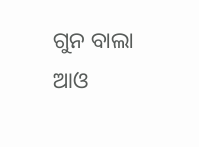ଗୁନ ବାଲା ଆଓ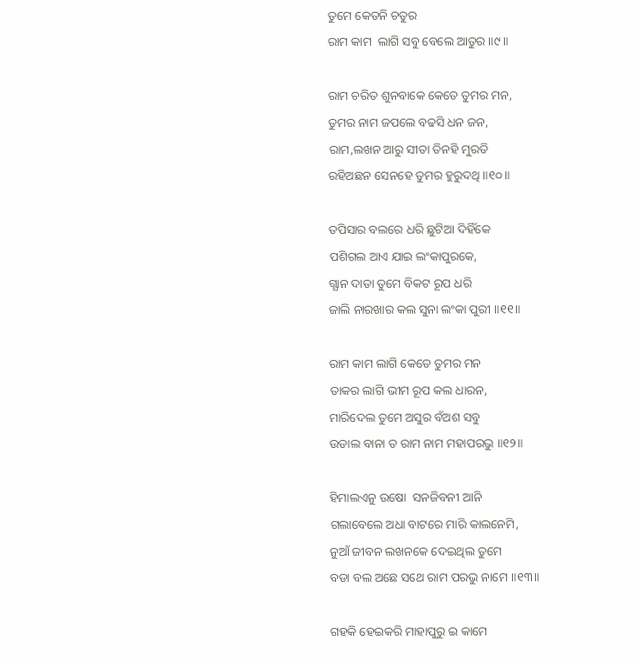ତୁମେ କେତନି ଚତୁର
ରାମ କାମ  ଲାଗି ସବୁ ବେଲେ ଆତୁର ॥୯॥

ରାମ ଚରିତ ଶୁନବାକେ କେତେ ତୁମର ମନ,
ତୁମର ନାମ ଜପଲେ ବଢସି ଧନ ଜନ,
ରାମ,ଲଖନ ଆରୁ ସୀତା ତିନହି ମୁରତି
ରହିଅଛନ ସେନହେ ତୁମର ହୁରୁଦଥି ॥୧୦॥

ତପିସାର ବଲରେ ଧରି ଛୁଟିଆ ଦିହିଁକେ
ପଶିଗଲ ଆଏ ଯାଇ ଲଂକାପୁରକେ,
ଗ୍ଯାନ ଦାତା ତୁମେ ବିକଟ ରୂପ ଧରି
ଜାଲି ନାରଖାର କଲ ସୁନା ଲଂକା ପୁରୀ ॥୧୧॥

ରାମ କାମ ଲାଗି କେତେ ତୁମର ମନ
ତାକର ଲାଗି ଭୀମ ରୂପ କଲ ଧାରନ,
ମାରିଦେଲ ତୁମେ ଅସୁର ବଁଅଶ ସବୁ
ଉଡାଲ ବାନା ତ ରାମ ନାମ ମହାପରଭୁ ॥୧୨॥

ହିମାଲଏନୁ ଉଷୋ  ସନଜିବନୀ ଆନି
ଗଲାବେଲେ ଅଧା ବାଟରେ ମାରି କାଲନେମି,
ନୁଆଁ ଜୀବନ ଲଖନକେ ଦେଇଥିଲ ତୁମେ
ବଡା ବଲ ଅଛେ ସଥେ ରାମ ପରଭୁ ନାମେ ॥୧୩॥

ଗହକି ହେଇକରି ମାହାପୁରୁ ଇ କାମେ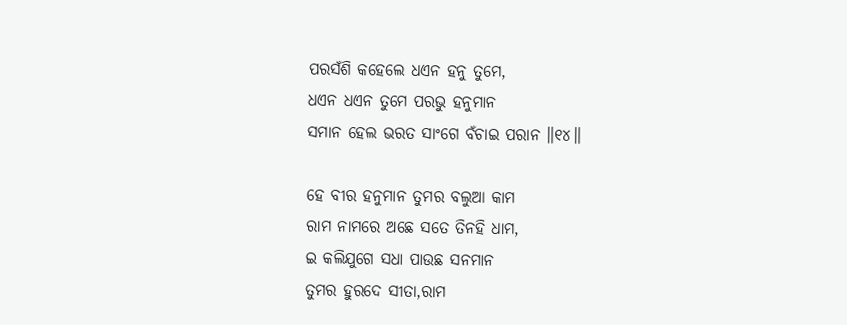ପରସଁଶି କହେଲେ ଧଏନ ହନୁ ତୁମେ,
ଧଏନ ଧଏନ ତୁମେ ପରଭୁ ହନୁମାନ
ସମାନ ହେଲ ଭରତ ସାଂଗେ ବଁଚାଇ ପରାନ ॥୧୪॥

ହେ ବୀର ହନୁମାନ ତୁମର ବଲୁଆ କାମ
ରାମ ନାମରେ ଅଛେ ସତେ ତିନହି ଧାମ,
ଇ କଲିଯୁଗେ ସଧା ପାଉଛ ସନମାନ
ତୁମର ହୁରଦେ ସୀତା,ରାମ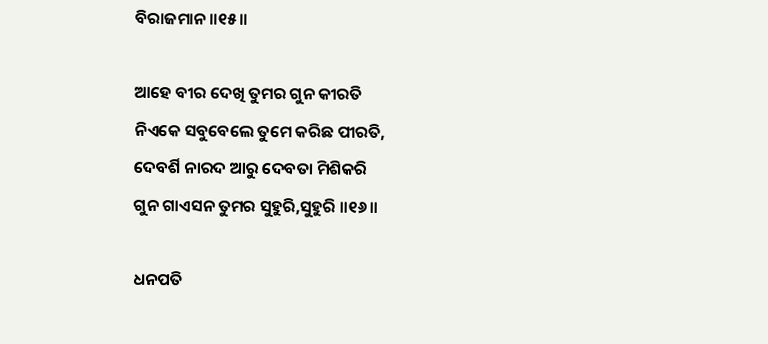ବିରାଜମାନ ॥୧୫॥

ଆହେ ବୀର ଦେଖି ତୁମର ଗୁନ କୀରତି
ନିଏକେ ସବୁବେଲେ ତୁମେ କରିଛ ପୀରତି,
ଦେବର୍ଶି ନାରଦ ଆରୁ ଦେବତା ମିଶିକରି
ଗୁନ ଗାଏସନ ତୁମର ସୁହୁରି,ସୁହୁରି ॥୧୬॥

ଧନପତି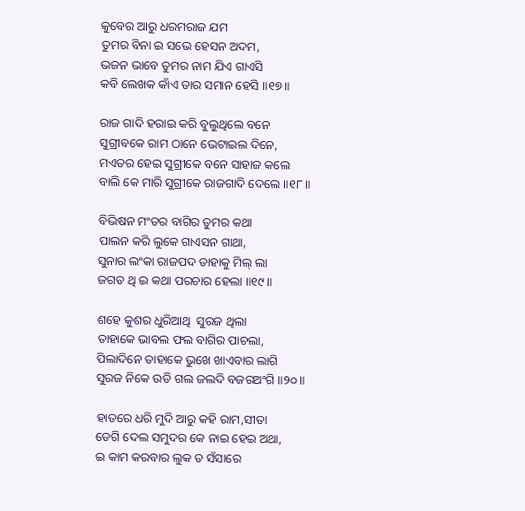କୁବେର ଆରୁ ଧରମରାଜ ଯମ
ତୁମର ବିନା ଇ ସଭେ ହେସନ ଅଦମ,
ଭଜନ ଭାବେ ତୁମର ନାମ ଯିଏ ଗାଏସି
କବି ଲେଖକ କାଁଏ ତାର ସମାନ ହେସି ॥୧୭॥

ରାଜ ଗାଦି ହରାଇ କରି ବୁଲୁଥିଲେ ବନେ
ସୁଗ୍ରୀବକେ ରାମ ଠାନେ ଭେଟାଇଲ ଦିନେ,
ମଏତର ହେଇ ସୁଗ୍ରୀକେ ବନେ ସାହାଜ କଲେ
ବାଲି କେ ମାରି ସୁଗ୍ରୀକେ ରାଜଗାଦି ଦେଲେ ॥୧୮॥

ବିଭିଷନ ମଂତର ବାଗିର ତୁମର କଥା
ପାଲନ କରି ଲୁକେ ଗାଏସନ ଗାଥା,
ସୁନାର ଲଂକା ରାଜପଦ ତାହାକୁ ମିଲ୍ ଲା
ଜଗତ ଥି ଇ କଥା ପରଚାର ହେଲା ॥୧୯॥

ଶହେ କୁଶର ଧୁରିଆଥି  ସୁରଜ ଥିଲା
ତାହାକେ ଭାବଲ ଫଲ ବାଗିର ପାଚଲା,
ପିଲାଦିନେ ତାହାକେ ଭୁଖେ ଖାଏବାର ଲାଗି
ସୁରଜ ନିକେ ଉଡି ଗଲ ଜଲଦି ବଜରଅଂଗି ॥୨୦॥

ହାତରେ ଧରି ମୁଦି ଆରୁ କହି ରାମ,ସୀତା
ଡେଗି ଦେଲ ସମୁଦର କେ ନାଇ ହେଇ ଅଥା,
ଇ କାମ କରବାର ଲୁକ ତ ସଁସାରେ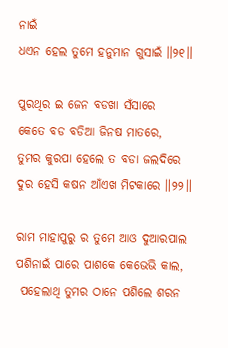ନାଇଁ
ଧଏନ ହେଲ ତୁମେ ହନୁମାନ ଗୁସାଇଁ ॥୨୧॥

ପୁରଥିର ଇ ଜେନ ବଡଖା ସଁସାରେ
କେତେ ବଡ ବଡିଆ ଜିନଷ ମାତରେ,
ତୁମର କୁରପା ହେଲେ ତ ବଡା ଜଲଦିରେ
ଦୁର ହେସି କଷନ ଆଁଏଖ ମିଟକାରେ ॥୨୨॥

ରାମ ମାହାପୁରୁ ର ତୁମେ ଆଓ ଦୁଆରପାଲ
ପଶିନାଇଁ ପାରେ ପାଶକେ କେଭେଭି କାଲ,
 ପହେଲାଥି ତୁମର ଠାନେ ପଶିଲେ ଶରନ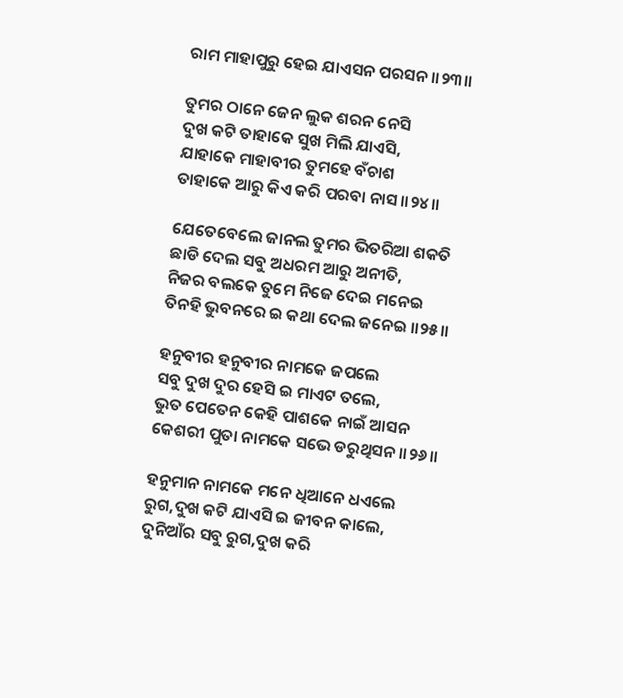ରାମ ମାହାପୁରୁ ହେଇ ଯାଏସନ ପରସନ ॥୨୩॥

ତୁମର ଠାନେ ଜେନ ଲୁକ ଶରନ ନେସି
ଦୁଖ କଟି ତାହାକେ ସୁଖ ମିଲି ଯାଏସି,
ଯାହାକେ ମାହାବୀର ତୁମହେ ବଁଚାଶ
ତାହାକେ ଆରୁ କିଏ କରି ପରବା ନାସ ॥୨୪॥

ଯେତେବେଲେ ଜାନଲ ତୁମର ଭିତରିଆ ଶକତି
ଛାଡି ଦେଲ ସବୁ ଅଧରମ ଆରୁ ଅନୀତି,
ନିଜର ବଲକେ ତୁମେ ନିଜେ ଦେଇ ମନେଇ
ତିନହି ଭୁବନରେ ଇ କଥା ଦେଲ ଜନେଇ ॥୨୫॥

ହନୁବୀର ହନୁବୀର ନାମକେ ଜପଲେ
ସବୁ ଦୁଖ ଦୁର ହେସି ଇ ମାଏଟ ତଲେ,
ଭୁତ ପେତେନ କେହି ପାଶକେ ନାଇଁ ଆସନ
କେଶରୀ ପୁତା ନାମକେ ସଭେ ଡରୁଥିସନ ॥୨୬॥

ହନୁମାନ ନାମକେ ମନେ ଧିଆନେ ଧଏଲେ
ରୁଗ,ଦୁଖ କଟି ଯାଏସି ଇ ଜୀବନ କାଲେ,
ଦୁନିଆଁର ସବୁ ରୁଗ,ଦୁଖ କରି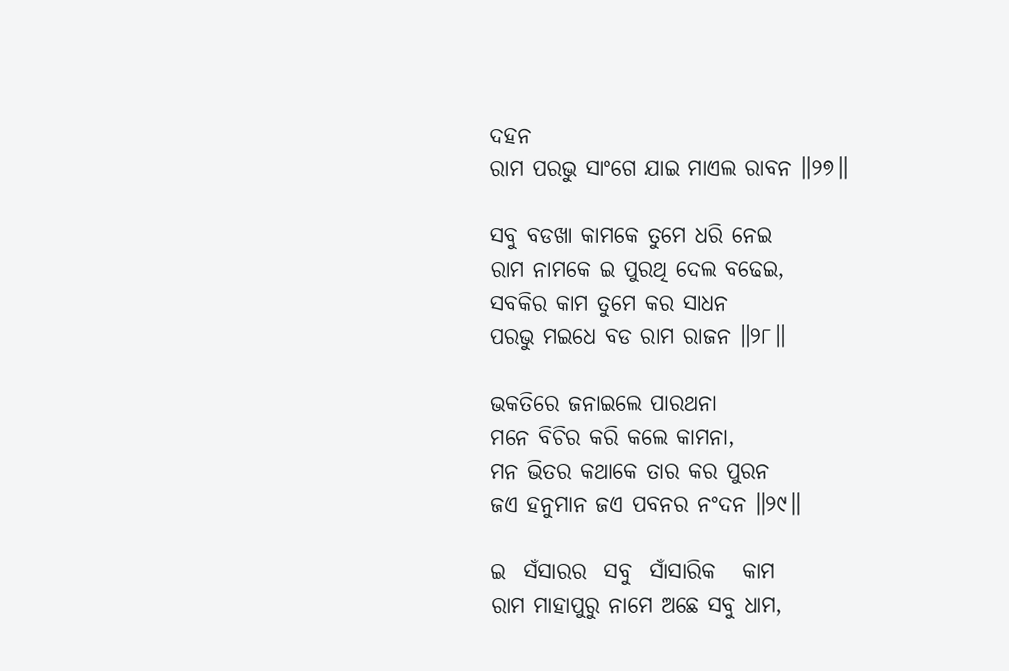ଦହନ
ରାମ ପରଭୁ ସାଂଗେ ଯାଇ ମାଏଲ ରାବନ ॥୨୭॥

ସବୁ ବଡଖା କାମକେ ତୁମେ ଧରି ନେଇ
ରାମ ନାମକେ ଇ ପୁରଥି ଦେଲ ବଢେଇ,
ସବକିର କାମ ତୁମେ କର ସାଧନ
ପରଭୁ ମଇଧେ ବଡ ରାମ ରାଜନ ॥୨୮॥

ଭକତିରେ ଜନାଇଲେ ପାରଥନା
ମନେ ବିଚିର କରି କଲେ କାମନା,
ମନ ଭିତର କଥାକେ ତାର କର ପୁରନ
ଜଏ ହନୁମାନ ଜଏ ପବନର ନଂଦନ ॥୨୯॥

ଇ  ସଁସାରର  ସବୁ  ସାଁସାରିକ   କାମ
ରାମ ମାହାପୁରୁ ନାମେ ଅଛେ ସବୁ ଧାମ,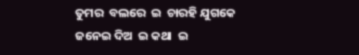ତୁମର  ବଲରେ  ଇ  ଚାରହି ଯୁଗକେ
ଜନେଇ ଦିଅ  ଇ କଥା  ଇ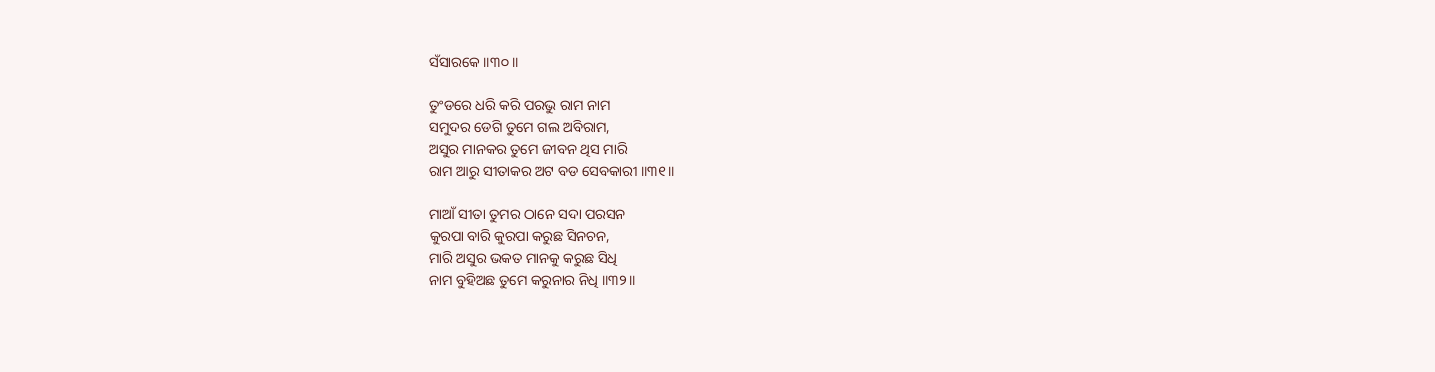ସଁସାରକେ ॥୩୦॥

ତୁଂଡରେ ଧରି କରି ପରଭୁ ରାମ ନାମ
ସମୁଦର ଡେଗି ତୁମେ ଗଲ ଅବିରାମ,
ଅସୁର ମାନକର ତୁମେ ଜୀବନ ଥିସ ମାରି
ରାମ ଆରୁ ସୀତାକର ଅଟ ବଡ ସେବକାରୀ ॥୩୧॥

ମାଆଁ ସୀତା ତୁମର ଠାନେ ସଦା ପରସନ
କୁରପା ବାରି କୁରପା କରୁଛ ସିନଚନ,
ମାରି ଅସୁର ଭକତ ମାନକୁ କରୁଛ ସିଧି
ନାମ ବୁହିଅଛ ତୁମେ କରୁନାର ନିଧି ॥୩୨॥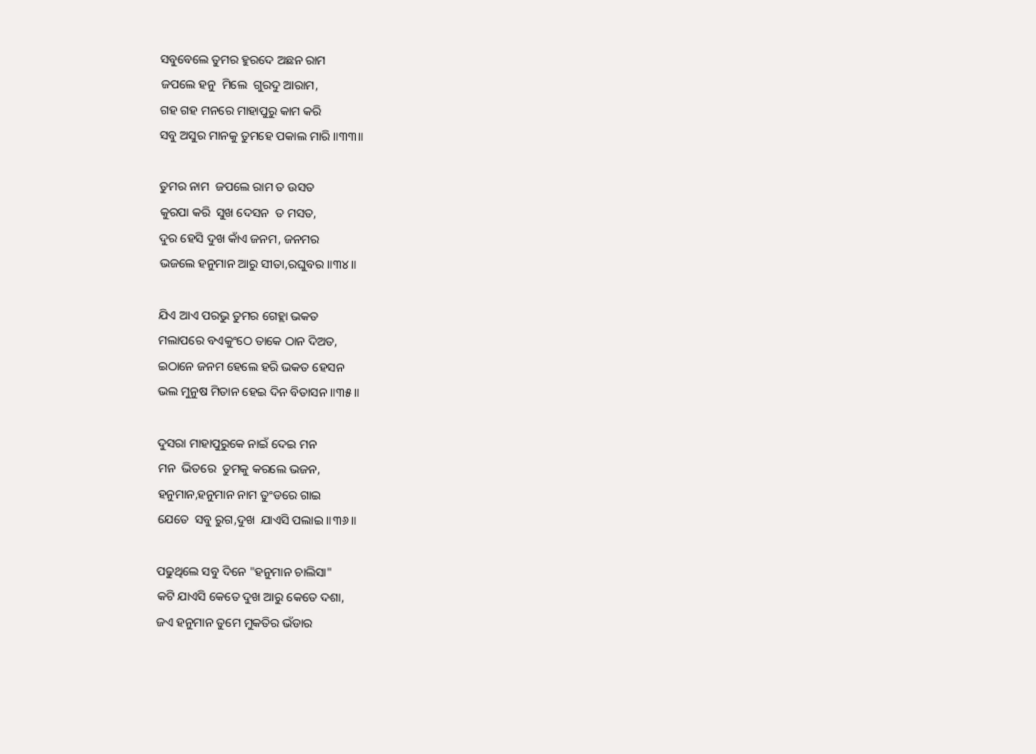ସବୁବେଲେ ତୁମର ହୁରଦେ ଅଛନ ରାମ
ଜପଲେ ହନୁ  ମିଲେ  ଗୁରଦୁ ଆରାମ,
ଗହ ଗହ ମନରେ ମାହାପୁରୁ କାମ କରି
ସବୁ ଅସୁର ମାନକୁ ତୁମହେ ପକାଲ ମାରି ॥୩୩॥

ତୁମର ନାମ  ଜପଲେ ରାମ ତ ଉସତ
କୁରପା କରି  ସୁଖ ଦେସନ  ତ ମସତ,
ଦୁର ହେସି ଦୁଖ କାଁଏ ଜନମ, ଜନମର
ଭଜଲେ ହନୁମାନ ଆରୁ ସୀତା,ରଘୁବର ॥୩୪॥

ଯିଏ ଆଏ ପରଭୁ ତୁମର ଗେହ୍ଲା ଭକତ
ମଲାପରେ ବଏକୁଂଠେ ତାକେ ଠାନ ଦିଅତ,
ଇଠାନେ ଜନମ ହେଲେ ହରି ଭକତ ହେସନ
ଭଲ ମୁନୁଷ ମିତାନ ହେଇ ଦିନ ବିତାସନ ॥୩୫॥

ଦୁସରା ମାହାପୁରୁକେ ନାଇଁ ଦେଇ ମନ
ମନ  ଭିତରେ  ତୁମକୁ କରଲେ ଭଜନ,
ହନୁମାନ,ହନୁମାନ ନାମ ତୁଂଡରେ ଗାଇ
ଯେତେ  ସବୁ ରୁଗ,ଦୁଖ  ଯାଏସି ପଲାଇ ॥୩୬॥

ପଢୁଥିଲେ ସବୁ ଦିନେ "ହନୁମାନ ଚାଲିସା"
କଟି ଯାଏସି କେତେ ଦୁଖ ଆରୁ କେତେ ଦଶା,
ଜଏ ହନୁମାନ ତୁମେ ମୁକତିର ଭଁଡାର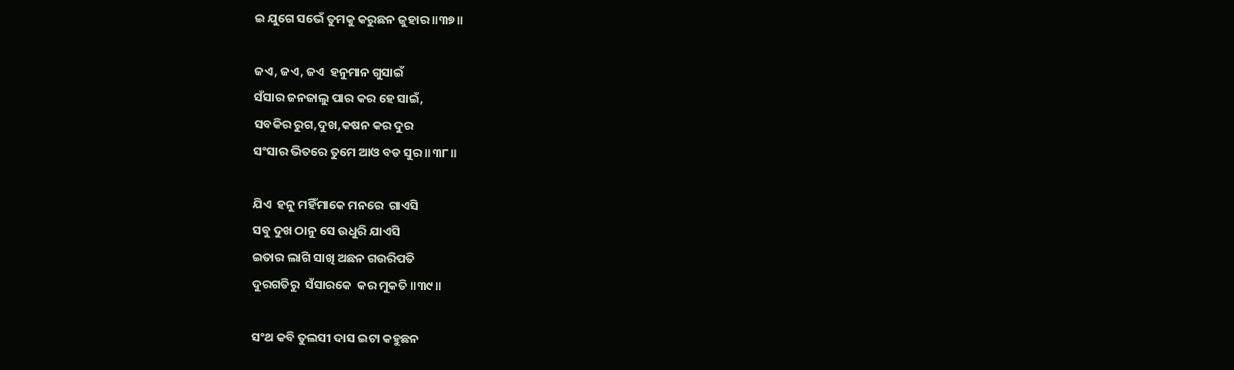ଇ ଯୁଗେ ସଭେଁ ତୁମକୁ କରୁଛନ ଜୁହାର ॥୩୭॥

ଜଏ, ଜଏ, ଜଏ  ହନୁମାନ ଗୁସାଇଁ
ସଁସାର ଜନଜାଲୁ ପାର କର ହେ ସାଇଁ,
ସବକିର ରୁଗ,ଦୁଖ,କଷନ କର ଦୁର
ସଂସାର ଭିତରେ ତୁମେ ଆଓ ବଡ ସୁର ॥୩୮॥

ଯିଏ  ହନୁ ମହିଁମାକେ ମନରେ  ଗାଏସି
ସବୁ ଦୁଖ ଠାନୁ ସେ ଉଧୁରି ଯାଏସି
ଇତାର ଲାଗି ସାଖି ଅଛନ ଗଉରିପତି
ଦୁରଗତିରୁ  ସଁସାରକେ  କର ମୁକତି ॥୩୯॥

ସଂଥ କବି ତୁଲସୀ ଦାସ ଇଟା କହୁଛନ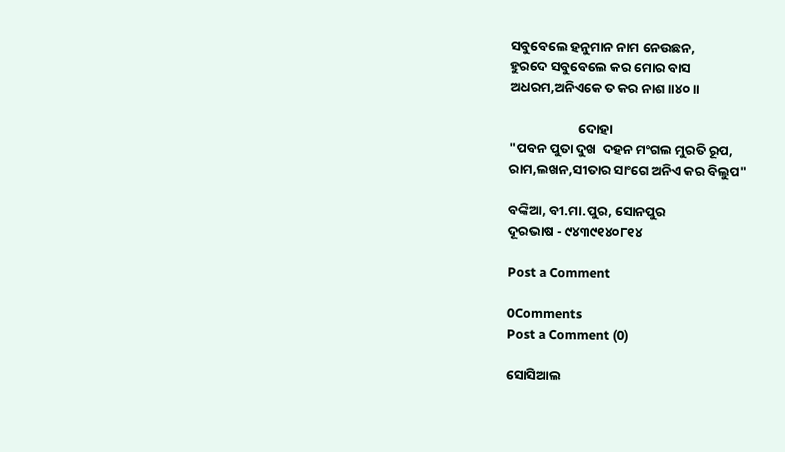ସବୁବେଲେ ହନୁମାନ ନାମ ନେଉଛନ,
ହୁରଦେ ସବୁବେଲେ କର ମୋର ବାସ
ଅଧରମ,ଅନିଏକେ ତ କର ନାଶ ॥୪୦॥

                       ଦୋହା
"ପବନ ପୁତା ଦୁଖ  ଦହନ ମଂଗଲ ମୁରତି ରୂପ,
ରାମ,ଲଖନ,ସୀତାର ସାଂଗେ ଅନିଏ କର ବିଲୁପ"

ବଙ୍କିଆ, ବୀ.ମା.ପୁର, ସୋନପୁର
ଦୂରଭାଷ - ୯୪୩୯୧୪୦୮୧୪

Post a Comment

0Comments
Post a Comment (0)

ସୋସିଆଲ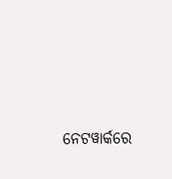ନେଟୱାର୍କରେ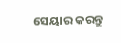ସେୟାର କରନ୍ତୁ